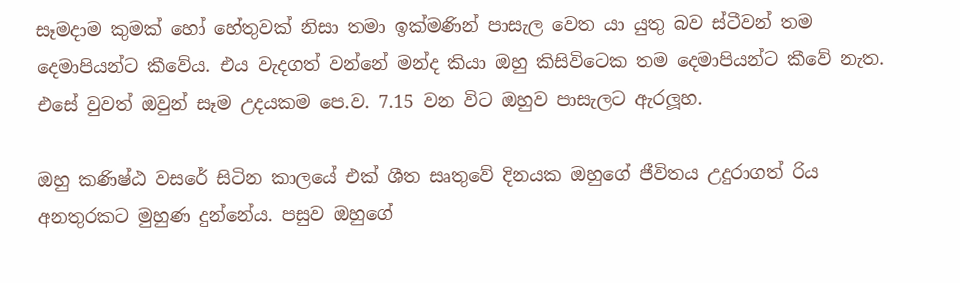සෑමදාම කුමක් හෝ හේතුවක් නිසා තමා ඉක්මණින් පාසැල වෙත යා යුතු බව ස්ටීවන් තම දෙමාපියන්ට කීවේය. එය වැදගත් වන්නේ මන්ද කියා ඔහු කිසිවිටෙක තම දෙමාපියන්ට කීවේ නැත. එසේ වුවත් ඔවුන් සෑම උදයකම පෙ.ව. 7.15 වන විට ඔහුව පාසැලට ඇරලූහ.

ඔහු කණිෂ්ඨ වසරේ සිටින කාලයේ එක් ශීත සෘතුවේ දිනයක ඔහුගේ ජීවිතය උදුරාගත් රිය අනතුරකට මුහුණ දුන්නේය. පසුව ඔහුගේ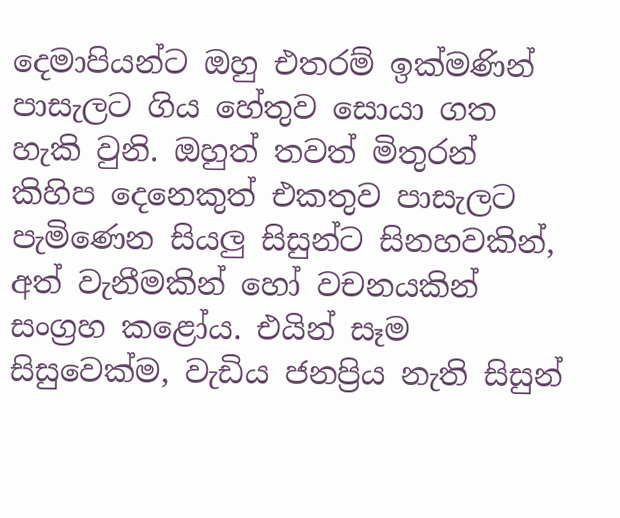දෙමාපියන්ට ඔහු එතරම් ඉක්මණින් පාසැලට ගිය හේතුව සොයා ගත හැකි වුනි. ඔහුත් තවත් මිතුරන් කිහිප දෙනෙකුත් එකතුව පාසැලට පැමිණෙන සියලු සිසුන්ට සිනහවකින්, අත් වැනීමකින් හෝ වචනයකින් සංග්‍රහ කළෝය. එයින් සෑම සිසුවෙක්ම, වැඩිය ජනප්‍රිය නැති සිසුන්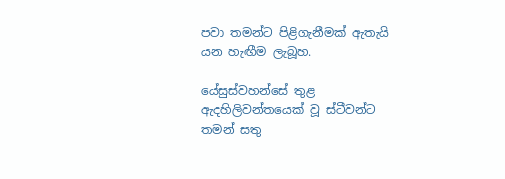පවා තමන්ට පිළිගැනීමක් ඇතැයි යන හැඟීම ලැබූහ.

යේසුස්වහන්සේ තුළ ඇදහිලිවන්තයෙක් වූ ස්ටීවන්ට තමන් සතු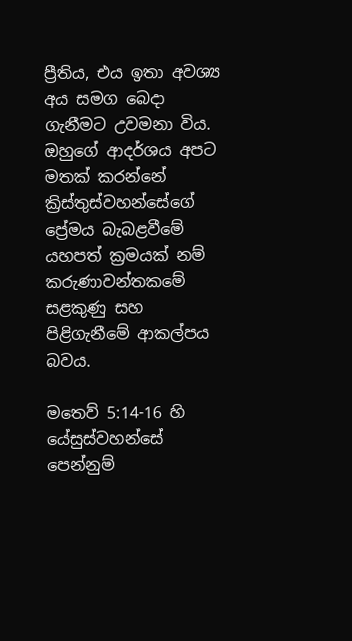ප්‍රීතිය, එය ඉතා අවශ්‍ය අය සමග බෙදා ගැනීමට උවමනා විය. ඔහුගේ ආදර්ශය අපට මතක් කරන්නේ ක්‍රිස්තුස්වහන්සේගේ ප්‍රේමය බැබළවීමේ යහපත් ක්‍රමයක් නම් කරුණාවන්තකමේ සළකුණු සහ පිළිගැනීමේ ආකල්පය බවය.

මතෙව් 5:14-16 හි යේසුස්වහන්සේ පෙන්නුම්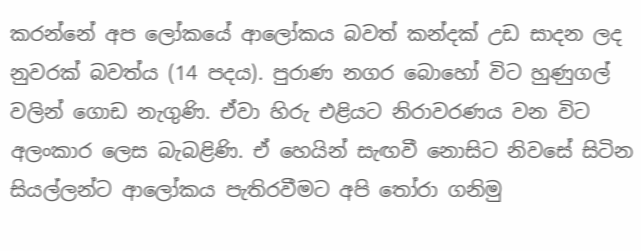කරන්නේ අප ලෝකයේ ආලෝකය බවත් කන්දක් උඩ සාදන ලද නුවරක් බවත්ය (14 පදය). පුරාණ නගර බොහෝ විට හුණුගල් වලින් ගොඩ නැගුණි. ඒවා හිරු එළියට නිරාවරණය වන විට අලංකාර ලෙස බැබළිණි. ඒ හෙයින් සැඟවී නොසිට නිවසේ සිටින සියල්ලන්ට ආලෝකය පැතිරවීමට අපි තෝරා ගනිමු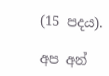(15 පදය).

අප අන්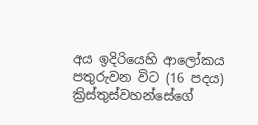අය ඉදිරියෙහි ආලෝකය පතුරුවන විට (16 පදය) ක්‍රිස්තුස්වහන්සේගේ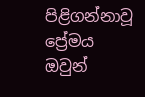පිළිගන්නාවූ ප්‍රේමය ඔවුන්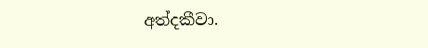අත්දකීවා.